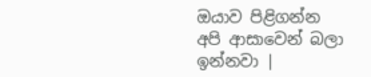ඔයාව පිළිගන්න අපි ආසාවෙන් බලා ඉන්නවා |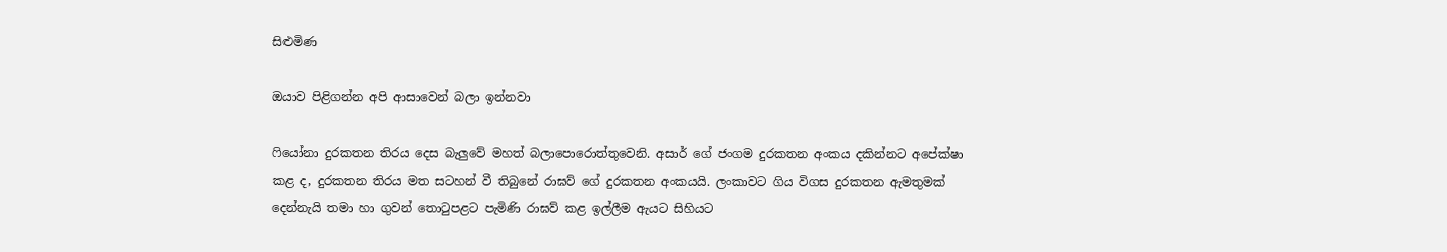සිළුමිණ

ඔයාව පිළිගන්න අපි ආසාවෙන් බලා ඉන්නවා

ෆියෝනා දුරකතන තිරය දෙස බැලුවේ මහත් බලාපොරොත්තුවෙනි. අසාර් ගේ ජංගම දුරකතන අංකය දකින්නට අපේක්ෂා කළ ද, දුරකතන තිරය මත සටහන් වී තිබුනේ රාඝව් ගේ දුරකතන අංකයයි. ලංකාවට ගිය විගස දුරකතන ඇමතුමක් දෙන්නැයි තමා හා ගුවන් තොටුපළට පැමිණි රාඝව් කළ ඉල්ලීම ඇයට සිහියට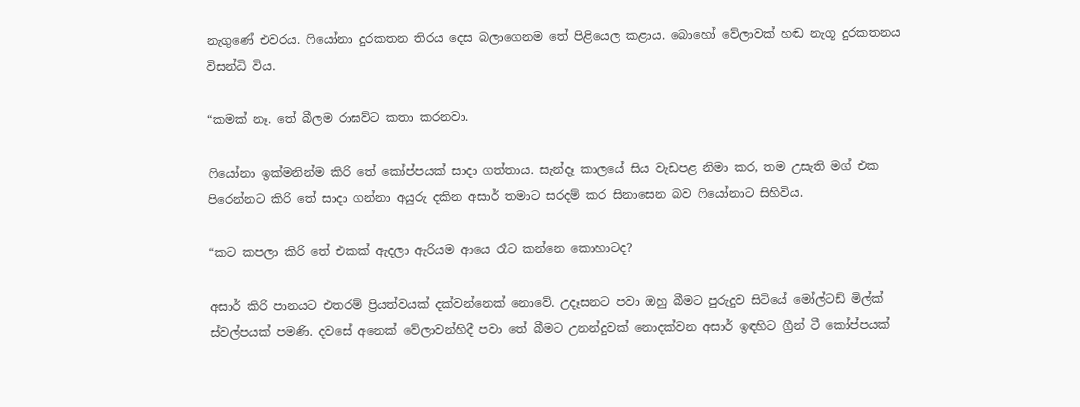නැගුණේ එවරය. ෆියෝනා දුරකතන තිරය දෙස බලාගෙනම තේ පිළියෙල කළාය. බොහෝ වේලාවක් හඬ නැගූ දුරකතනය විසන්ධි විය.

“කමක් නෑ. තේ බීලම රාඝව්ට කතා කරනවා.

ෆියෝනා ඉක්මනින්ම කිරි තේ කෝප්පයක් සාදා ගත්තාය. සැන්දෑ කාලයේ සිය වැඩපළ නිමා කර, තම උසැති මග් එක පිරෙන්නට කිරි තේ සාදා ගන්නා අයුරු දකින අසාර් තමාට සරදම් කර සිනාසෙන බව ෆියෝනාට සිහිවිය.

“කට කපලා කිරි තේ එකක් ඇදලා ඇරියම ආයෙ රෑට කන්නෙ කොහාටද?

අසාර් කිරි පානයට එතරම් ප්‍රියත්වයක් දක්වන්නෙක් නොවේ. උදෑසනට පවා ඔහු බීමට පුරුදුව සිටියේ මෝල්ටඩ් මිල්ක් ස්වල්පයක් පමණි. දවසේ අනෙක් වේලාවන්හිදී පවා තේ බීමට උනන්දුවක් නොදක්වන අසාර් ඉඳහිට ග්‍රීන් ටී කෝප්පයක්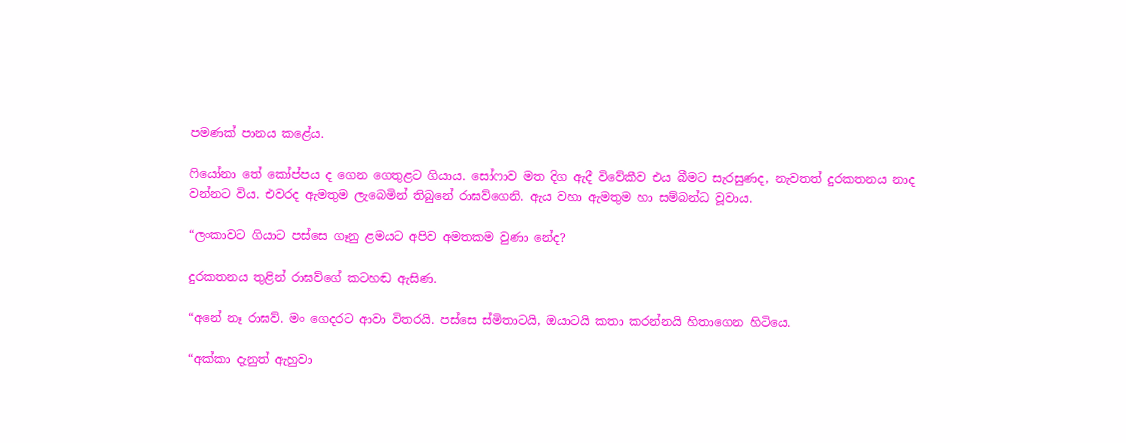පමණක් පානය කළේය.

ෆියෝනා තේ කෝප්පය ද ගෙන ගෙතුළට ගියාය. සෝෆාව මත දිග ඇදී විවේකීව එය බීමට සැරසුණද, නැවතත් දුරකතනය නාද වන්නට විය. එවරද ඇමතුම ලැබෙමින් තිබුනේ රාඝව්ගෙනි. ඇය වහා ඇමතුම හා සම්බන්ධ වූවාය.

“ලංකාවට ගියාට පස්සෙ ගෑනු ළමයට අපිව අමතකම වුණා නේද?

දුරකතනය තුළින් රාඝව්ගේ කටහඬ ඇසිණ.

“අනේ නෑ රාඝව්. මං ගෙදරට ආවා විතරයි. පස්සෙ ස්මිතාටයි, ඔයාටයි කතා කරන්නයි හිතාගෙන හිටියෙ.

“අක්කා දැනුත් ඇහුවා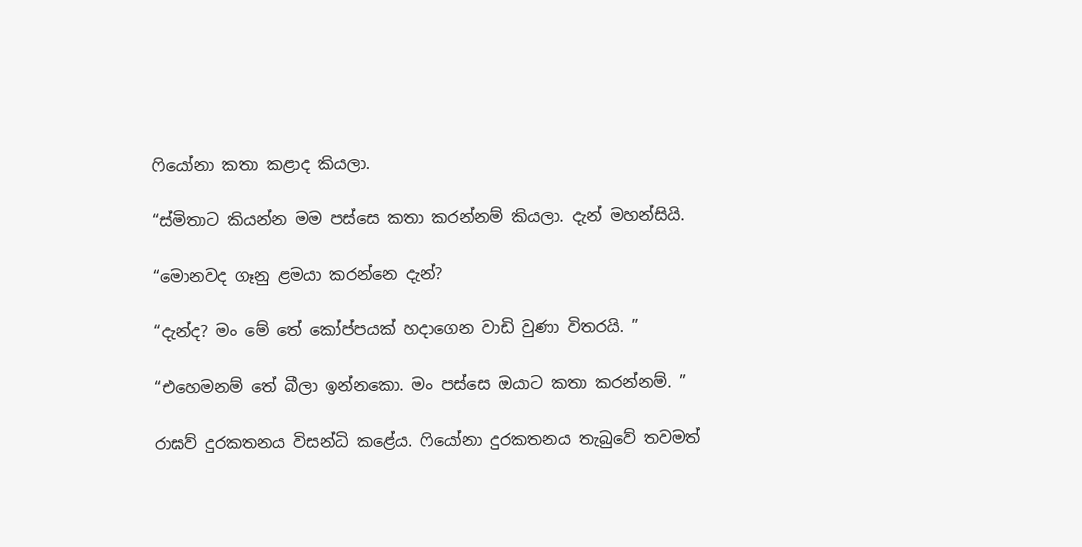ෆියෝනා කතා කළාද කියලා.

“ස්මිතාට කියන්න මම පස්සෙ කතා කරන්නම් කියලා. දැන් මහන්සියි.

“මොනවද ගෑනු ළමයා කරන්නෙ දැන්?

“දැන්ද? මං මේ තේ කෝප්පයක් හදාගෙන වාඩි වුණා විතරයි. ”

“එහෙමනම් තේ බීලා ඉන්නකො. මං පස්සෙ ඔයාට කතා කරන්නම්. ”

රාඝව් දුරකතනය විසන්ධි කළේය. ෆියෝනා දුරකතනය තැබුවේ තවමත්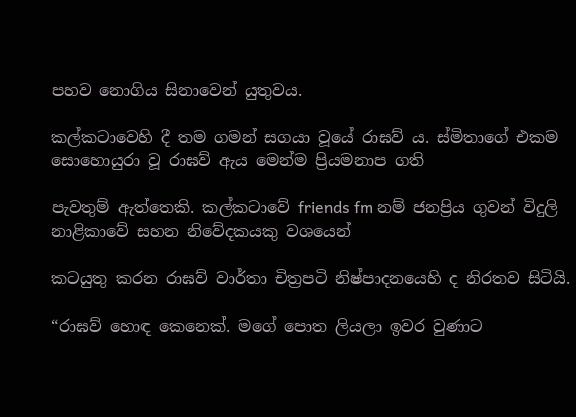පහව නොගිය සිනාවෙන් යුතුවය.

කල්කටාවෙහි දී තම ගමන් සගයා වූයේ රාඝව් ය. ස්මිතාගේ එකම සොහොයුරා වූ රාඝව් ඇය මෙන්ම ප්‍රියමනාප ගති

පැවතුම් ඇත්තෙකි. කල්කටාවේ friends fm නම් ජනප්‍රිය ගුවන් විදුලි නාළිකාවේ සහන නිවේදකයකු වශයෙන්

කටයුතු කරන රාඝව් වාර්තා චිත්‍රපටි නිෂ්පාදනයෙහි ද නිරතව සිටියි.

“රාඝව් හොඳ කෙනෙක්. මගේ පොත ලියලා ඉවර වුණාට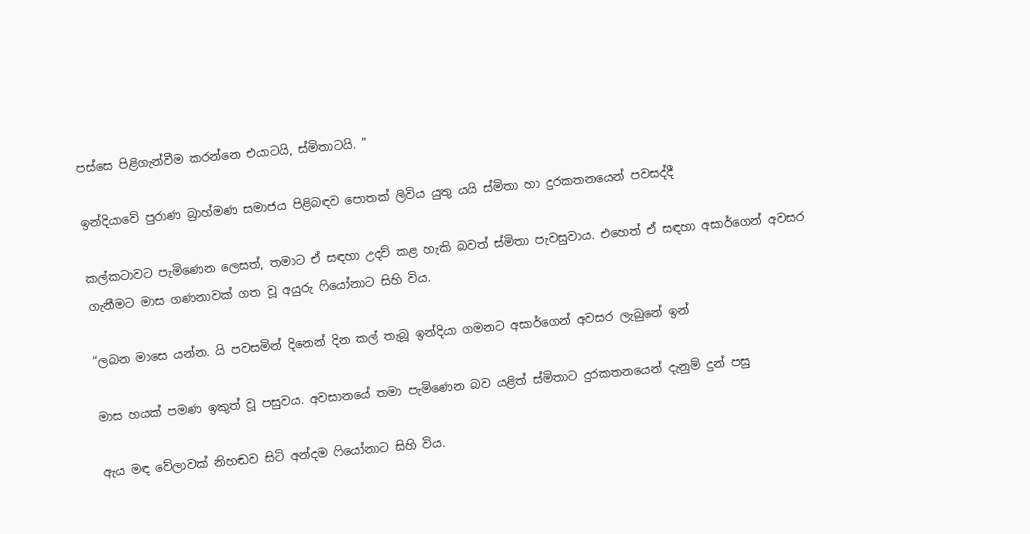පස්සෙ පිළිගැන්වීම කරන්නෙ එයාටයි, ස්මිතාටයි. ”

ඉන්දියාවේ පුරාණ බ්‍රාහ්මණ සමාජය පිළිබඳව පොතක් ලිවිය යුතු යයි ස්මිතා හා දුරකතනයෙන් පවසද්දී

කල්කටාවට පැමිණෙන ලෙසත්, තමාට ඒ සඳහා උදව් කළ හැකි බවත් ස්මිතා පැවසුවාය. එහෙත් ඒ සඳහා අසාර්ගෙන් අවසර ගැනීමට මාස ගණනාවක් ගත වූ අයුරු ෆියෝනාට සිහි විය.

“ලබන මාසෙ යන්න. යි පවසමින් දිනෙන් දින කල් තැබූ ඉන්දියා ගමනට අසාර්ගෙන් අවසර ලැබුනේ ඉන්

මාස හයක් පමණ ඉකුත් වූ පසුවය. අවසානයේ තමා පැමිණෙන බව යළිත් ස්මිතාට දුරකතනයෙන් දැනුම් දුන් පසු

ඇය මඳ වේලාවක් නිහඬව සිටි අන්දම ෆියෝනාට සිහි විය.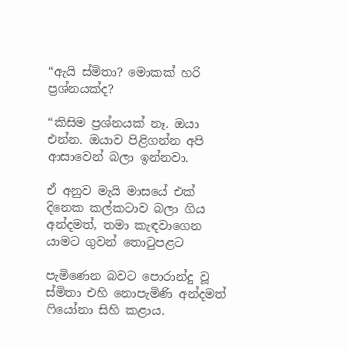“ඇයි ස්මිතා? මොකක් හරි ප්‍රශ්නයක්ද?

“කිසිම ප්‍රශ්නයක් නෑ. ඔයා එන්න. ඔයාව පිළිගන්න අපි ආසාවෙන් බලා ඉන්නවා.

ඒ අනුව මැයි මාසයේ එක් දිනෙක කල්කටාව බලා ගිය අන්දමත්, තමා කැඳවාගෙන යාමට ගුවන් තොටුපළට

පැමිණෙන බවට පොරාන්දු වූ ස්මිතා එහි නොපැමිණි අන්දමත් ෆියෝනා සිහි කළාය.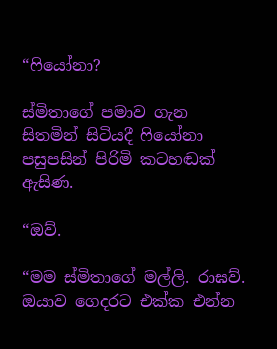“ෆියෝනා?

ස්මිතාගේ පමාව ගැන සිතමින් සිටියදී ෆියෝනා පසුපසින් පිරිමි කටහඬක් ඇසිණ.

“ඔව්.

“මම ස්මිතාගේ මල්ලි. රාඝව්. ඔයාව ගෙදරට එක්ක එන්න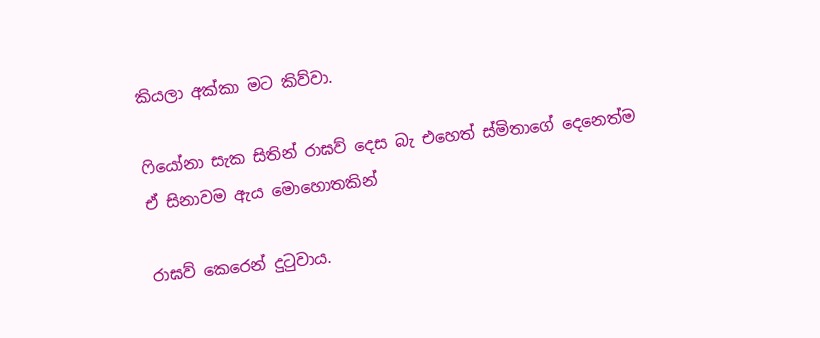කියලා අක්කා මට කිව්වා.

ෆියෝනා සැක සිතින් රාඝව් දෙස බැ එහෙත් ස්මිතාගේ දෙනෙත්ම ඒ සිනාවම ඇය මොහොතකින්

රාඝව් කෙරෙන් දුටුවාය.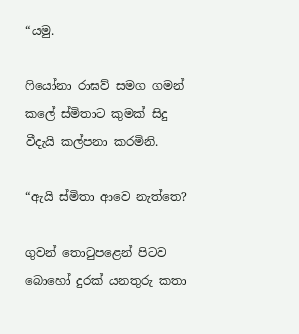“යමු.

ෆියෝනා රාඝව් සමග ගමන් කලේ ස්මිතාට කුමක් සිදු වීදැයි කල්පනා කරමිනි.

“ඇයි ස්මිතා ආවෙ නැත්තෙ?

ගුවන් තොටුපළෙන් පිටව බොහෝ දුරක් යනතුරු කතා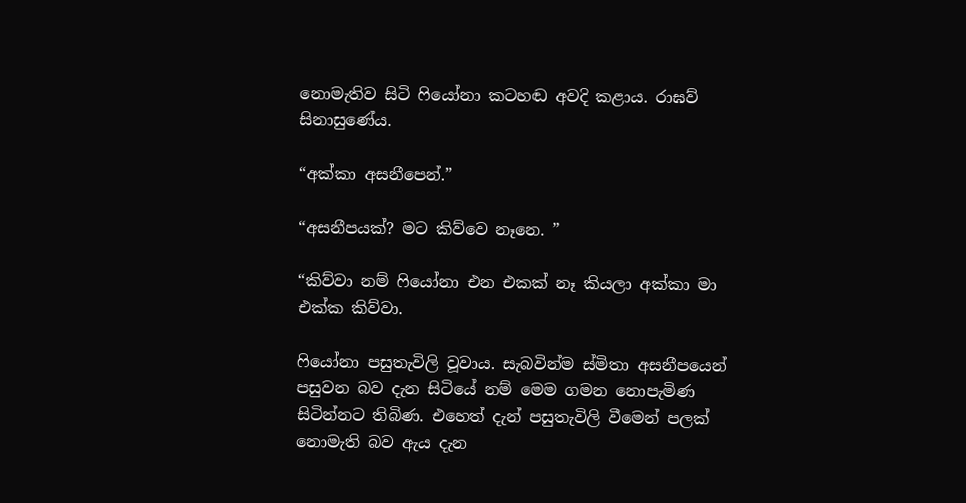නොමැතිව සිටි ෆියෝනා කටහඬ අවදි කළාය. රාඝව් සිනාසුණේය.

“අක්කා අසනීපෙන්.”

“අසනීපයක්? මට කිව්වෙ නෑනෙ. ”

“කිව්වා නම් ෆියෝනා එන එකක් නෑ කියලා අක්කා මා එක්ක කිව්වා.

ෆියෝනා පසුතැවිලි වූවාය. සැබවින්ම ස්මිතා අසනීපයෙන් පසුවන බව දැන සිටියේ නම් මෙම ගමන නොපැමිණ සිටින්නට තිබිණ. එහෙත් දැන් පසුතැවිලි වීමෙන් පලක් නොමැති බව ඇය දැන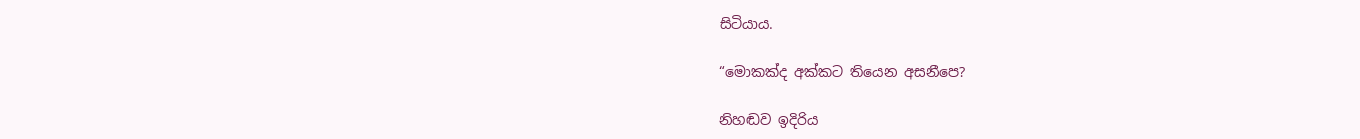සිටියාය.

“මොකක්ද අක්කට තියෙන අසනීපෙ?

නිහඬව ඉදිරිය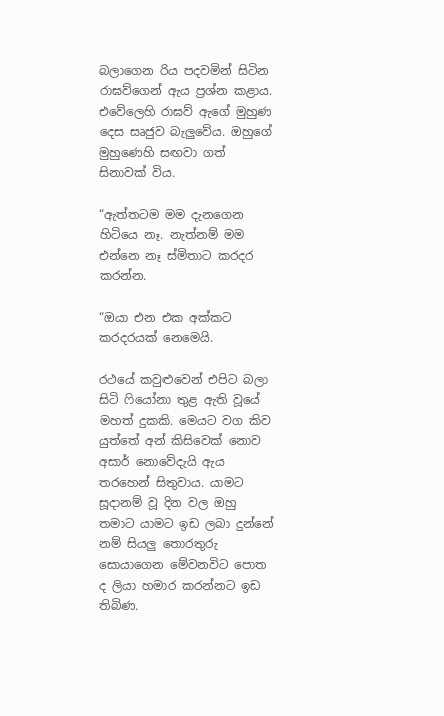බලාගෙන රිය පදවමින් සිටින රාඝව්ගෙන් ඇය ප්‍රශ්න කළාය. එවේලෙහි රාඝව් ඇගේ මුහුණ දෙස සෘජුව බැලුවේය. ඔහුගේ මුහුණෙහි සඟවා ගත් සිනාවක් විය.

“ඇත්තටම මම දැනගෙන හිටියෙ නෑ. නැත්නම් මම එන්නෙ නෑ ස්මිතාට කරදර කරන්න.

“ඔයා එන එක අක්කට කරදරයක් නෙමෙයි.

රථයේ කවුළුවෙන් එපිට බලා සිටි ෆියෝනා තුළ ඇති වූයේ මහත් දුකකි. මෙයට වග කිව යුත්තේ අන් කිසිවෙක් නොව අසාර් නොවේදැයි ඇය තරහෙන් සිතුවාය. යාමට සූදානම් වූ දින වල ඔහු තමාට යාමට ඉඩ ලබා දුන්නේ නම් සියලු තොරතුරු සොයාගෙන මේවනවිට පොත ද ලියා හමාර කරන්නට ඉඩ තිබිණ.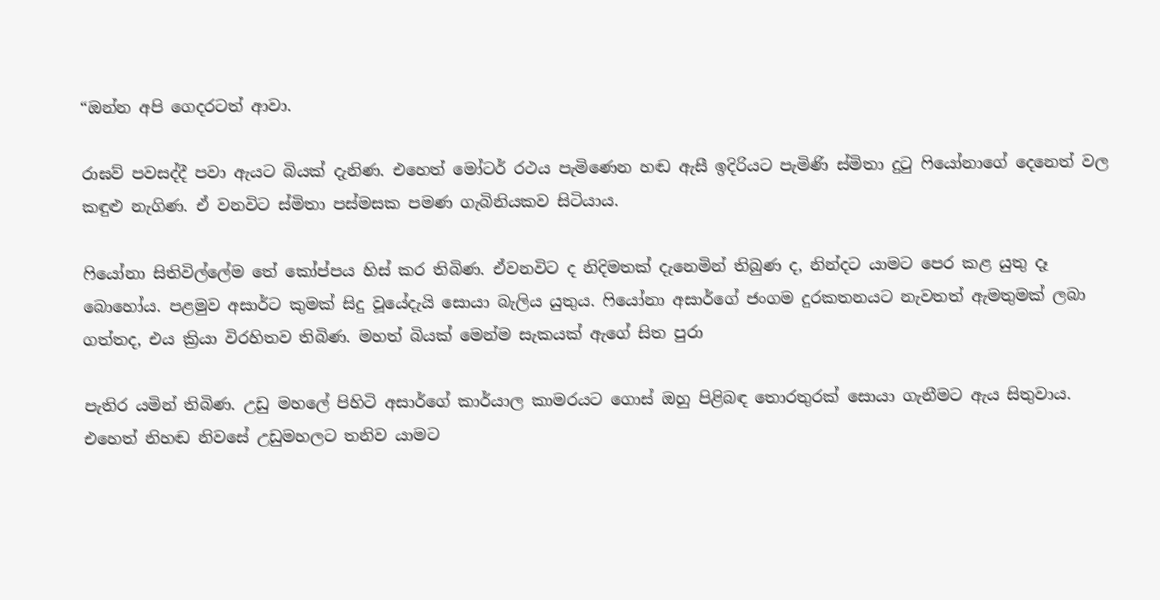“ඔන්න අපි ගෙදරටත් ආවා.

රාඝව් පවසද්දී පවා ඇයට බියක් දැනිණ. එහෙත් මෝටර් රථය පැමිණෙන හඬ ඇසී ඉදිරියට පැමිණි ස්මිතා දුටු ෆියෝනාගේ දෙනෙත් වල කඳුළු නැගිණ. ඒ වනවිට ස්මිතා පස්මසක පමණ ගැබිනියකව සිටියාය.

ෆියෝනා සිතිවිල්ලේම තේ කෝප්පය හිස් කර තිබිණ. ඒවනවිට ද නිදිමතක් දැනෙමින් තිබුණ ද, නින්දට යාමට පෙර කළ යුතු දෑ බොහෝය. පළමුව අසාර්ට කුමක් සිදු වූයේදැයි සොයා බැලිය යුතුය. ෆියෝනා අසාර්ගේ ජංගම දුරකතනයට නැවතත් ඇමතුමක් ලබා ගත්තද, එය ක්‍රියා විරහිතව තිබිණ. මහත් බියක් මෙන්ම සැකයක් ඇගේ සිත පුරා

පැතිර යමින් තිබිණ. උඩු මහලේ පිහිටි අසාර්ගේ කාර්යාල කාමරයට ගොස් ඔහු පිළිබඳ තොරතුරක් සොයා ගැනීමට ඇය සිතුවාය. එහෙත් නිහඬ නිවසේ උඩුමහලට තනිව යාමට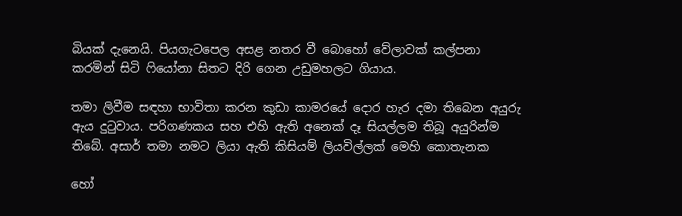බියක් දැනෙයි. පියගැටපෙල අසළ නතර වී බොහෝ වේලාවක් කල්පනා කරමින් සිටි ෆියෝනා සිතට දිරි ගෙන උඩුමහලට ගියාය.

තමා ලිවීම සඳහා භාවිතා කරන කුඩා කාමරයේ දොර හැර දමා තිබෙන අයුරු ඇය දුටුවාය. පරිගණකය සහ එහි ඇති අනෙක් දෑ සියල්ලම තිබූ අයුරින්ම තිබේ. අසාර් තමා නමට ලියා ඇති කිසියම් ලියවිල්ලක් මෙහි කොතැනක

හෝ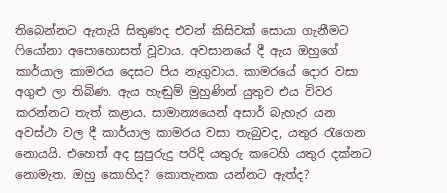තිබෙන්නට ඇතැයි සිතුණද එවන් කිසිවක් සොයා ගැනීමට ෆියෝනා අපොහොසත් වූවාය. අවසානයේ දී ඇය ඔහුගේ කාර්යාල කාමරය දෙසට පිය නැගුවාය. කාමරයේ දොර වසා අගුළු ලා තිබිණ. ඇය හැඬුම් මුහුණින් යුතුව එය විවර කරන්නට තැත් කළාය. සාමාන්‍යයෙන් අසාර් බැහැර යන අවස්ථා වල දී කාර්යාල කාමරය වසා තැබුවද, යතුර රැගෙන නොයයි. එහෙත් අද සුපුරුදු පරිදි යතුරු කටෙහි යතුර දක්නට නොමැත. ඔහු කොහිද? කොතැනක යන්නට ඇත්ද?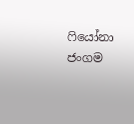ෆියෝනා ජංගම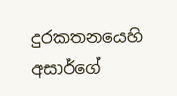දුරකතනයෙහි අසාර්ගේ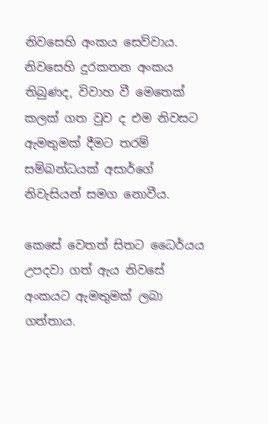නිවසෙහි අංකය සෙව්වාය. නිවසෙහි දුරකතන අංකය තිබුණද, විවාහ වී මෙතෙක් කලක් ගත වුව ද එම නිවසට ඇමතුමක් දීමට තරම් සම්බන්ධයක් අසාර්ගේ නිවැසියන් සමග නොවීය.

කෙසේ වෙතත් සිතට ධෛර්යය උපදවා ගත් ඇය නිවසේ අංකයට ඇමතුමක් ලබා ගත්තාය.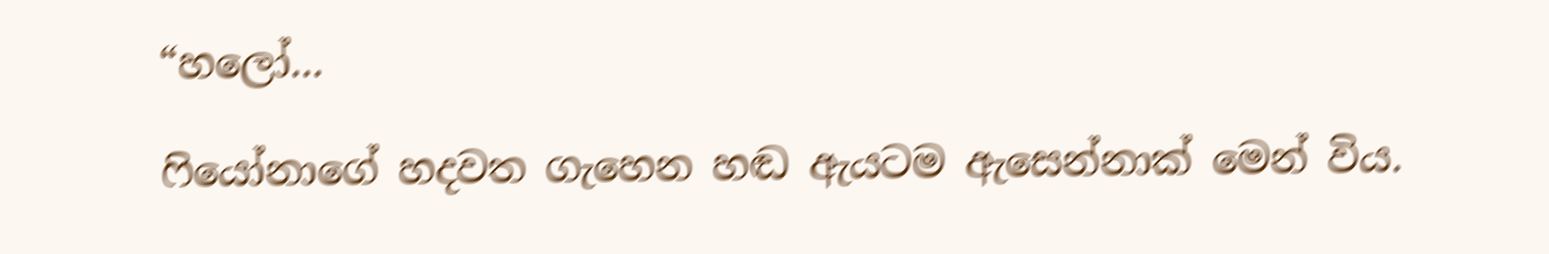“හලෝ...

ෆියෝනාගේ හදවත ගැහෙන හඬ ඇයටම ඇසෙන්නාක් මෙන් විය.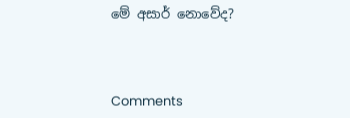මේ අසාර් නොවේද?



Comments